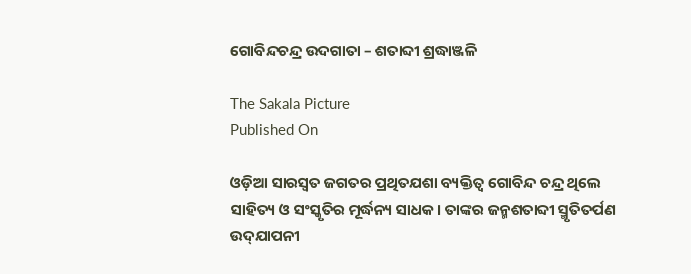ଗୋବିନ୍ଦଚନ୍ଦ୍ର ଉଦଗାତା – ଶତାବ୍ଦୀ ଶ୍ରଦ୍ଧାଞ୍ଜଳି

The Sakala Picture
Published On

ଓଡ଼ିଆ ସାରସ୍ୱତ ଜଗତର ପ୍ରଥିତଯଶା ବ୍ୟକ୍ତିତ୍ୱ ଗୋବିନ୍ଦ ଚନ୍ଦ୍ର ଥିଲେ ସାହିତ୍ୟ ଓ ସଂସ୍କୃତିର ମୂର୍ଦ୍ଧନ୍ୟ ସାଧକ। ତାଙ୍କର ଜନ୍ମଶତାବ୍ଦୀ ସ୍ମୃତିତର୍ପଣ ଉଦ୍‌‌ଯାପନୀ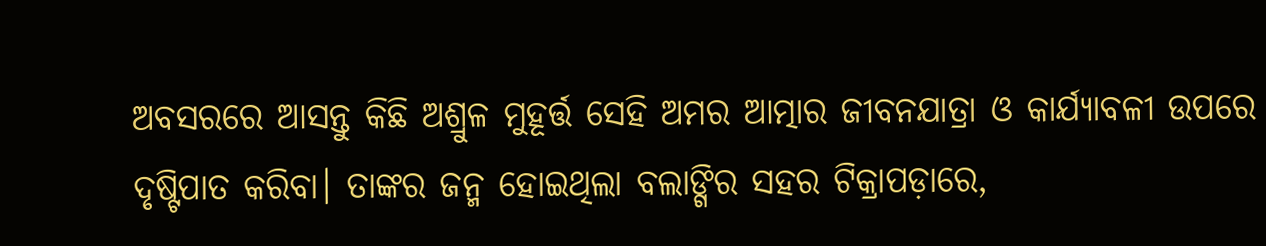ଅବସରରେ ଆସନ୍ତୁ କିଛି ଅଶ୍ରୁଳ ମୁହୂର୍ତ୍ତ ସେହି ଅମର ଆତ୍ମାର ଜୀବନଯାତ୍ରା ଓ କାର୍ଯ୍ୟାବଳୀ ଉପରେ ଦୃଷ୍ଟିପାତ କରିବା। ତାଙ୍କର ଜନ୍ମ ହୋଇଥିଲା ବଲାଙ୍ଗିର ସହର ଟିକ୍ରାପଡ଼ାରେ,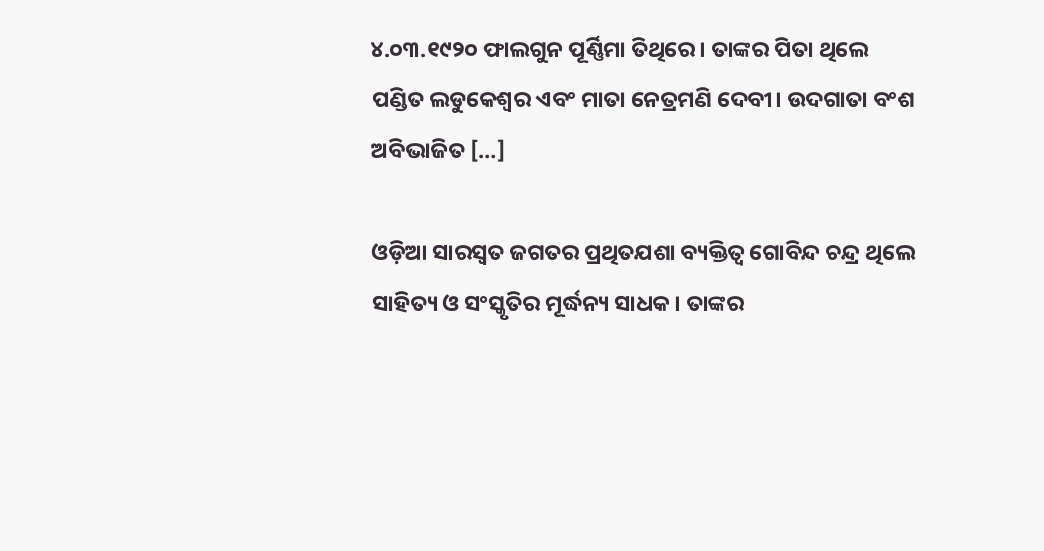୪.୦୩.୧୯୨୦ ଫାଲଗୁନ ପୂର୍ଣ୍ଣିମା ତିଥିରେ। ତାଙ୍କର ପିତା ଥିଲେ ପଣ୍ଡିତ ଲଡୁକେଶ୍ୱର ଏବଂ ମାତା ନେତ୍ରମଣି ଦେବୀ। ଉଦଗାତା ବଂଶ ଅବିଭାଜିତ […]

ଓଡ଼ିଆ ସାରସ୍ୱତ ଜଗତର ପ୍ରଥିତଯଶା ବ୍ୟକ୍ତିତ୍ୱ ଗୋବିନ୍ଦ ଚନ୍ଦ୍ର ଥିଲେ ସାହିତ୍ୟ ଓ ସଂସ୍କୃତିର ମୂର୍ଦ୍ଧନ୍ୟ ସାଧକ। ତାଙ୍କର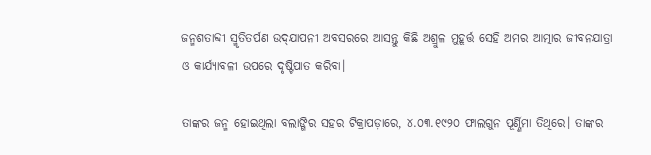ଜନ୍ମଶତାବ୍ଦୀ ସ୍ମୃତିତର୍ପଣ ଉଦ୍‌‌ଯାପନୀ ଅବସରରେ ଆସନ୍ତୁ କିଛି ଅଶ୍ରୁଳ ମୁହୂର୍ତ୍ତ ସେହି ଅମର ଆତ୍ମାର ଜୀବନଯାତ୍ରା ଓ କାର୍ଯ୍ୟାବଳୀ ଉପରେ ଦୃଷ୍ଟିପାତ କରିବା।

ତାଙ୍କର ଜନ୍ମ ହୋଇଥିଲା ବଲାଙ୍ଗିର ସହର ଟିକ୍ରାପଡ଼ାରେ, ୪.୦୩.୧୯୨୦ ଫାଲଗୁନ ପୂର୍ଣ୍ଣିମା ତିଥିରେ। ତାଙ୍କର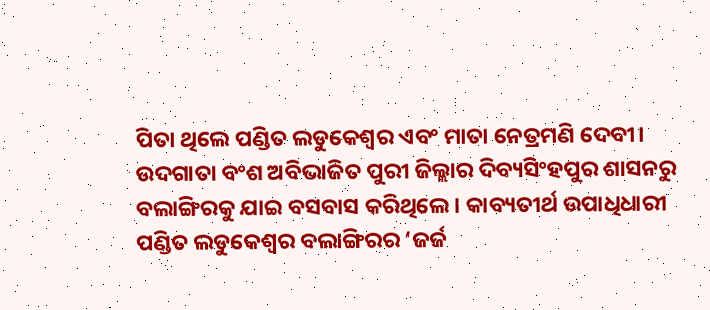ପିତା ଥିଲେ ପଣ୍ଡିତ ଲଡୁକେଶ୍ୱର ଏବଂ ମାତା ନେତ୍ରମଣି ଦେବୀ। ଉଦଗାତା ବଂଶ ଅବିଭାଜିତ ପୁରୀ ଜିଲ୍ଲାର ଦିବ୍ୟସିଂହପୁର ଶାସନରୁ ବଲାଙ୍ଗିରକୁ ଯାଇ ବସବାସ କରିଥିଲେ। କାବ୍ୟତୀର୍ଥ ଉପାଧିଧାରୀ ପଣ୍ଡିତ ଲଡୁକେଶ୍ୱର ବଲାଙ୍ଗିରର ‘ଜର୍ଜ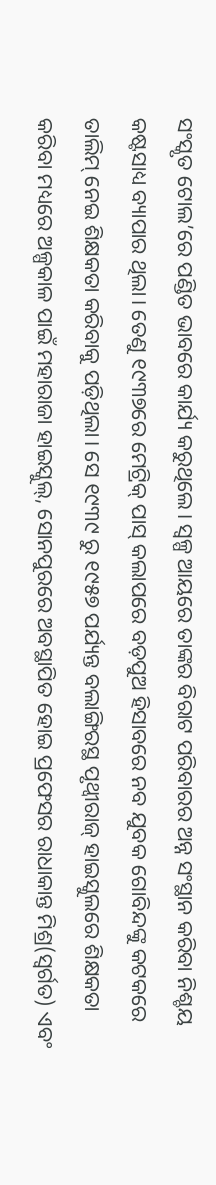ସଂସ୍କୃତ ଟୋଲ’ରେ ପଣ୍ଡିତ ଭାବରେ କାର୍ଯ୍ୟ କରୁଥିଲେ। ସ୍ୱଳ୍ପ ଆୟରେ ତାଙ୍କର ବିରାଟ ପରିବାରର ଅନ୍ନ ସଂସ୍ଥାନ କରିବା ନିଶ୍ଚୟ କଷ୍ଟସାଧ୍ୟ ବ୍ୟାପାର ଥିଲା। ତେଣୁ ୧୯୩୭ରେ ମେଟ୍ରିକ୍‌‌ ପାସ୍‌‌ କଲାପରେ ବଡ଼ପୁଅ ହିସାବରେ ନବ ଯୁବକ ଗୋବିନ୍ଦଙ୍କୁ କଟକରେ ତାଲିମ୍‌‌ ନେଇ ଶିକ୍ଷକତା କରିବାକୁ ପଡ଼ିଥିଲା। ସେ ୧୯୩୯ ରୁ ୧୯୫୭ ପର୍ଯ୍ୟନ୍ତ ବଲାଙ୍ଗିରସ୍ଥ ପୃଥ୍ୱୀରାଜ୍‌‌ ହାଇସ୍କୁଲରେ ଶିକ୍ଷକତା କରିବା ମଧ୍ୟରେ ଅଳ୍ପକାଳ ପାଇଁ ମହାରାଜା ହାଇସ୍କୁଲ୍‌‌, ସୋନପୁରରେ ଅବସ୍ଥାପିତ ହୋଇ ପ୍ରଫେସର ରାଧାକାନ୍ତ ମିଶ୍ର(ସ୍ୱର୍ଗତ) ଏବଂ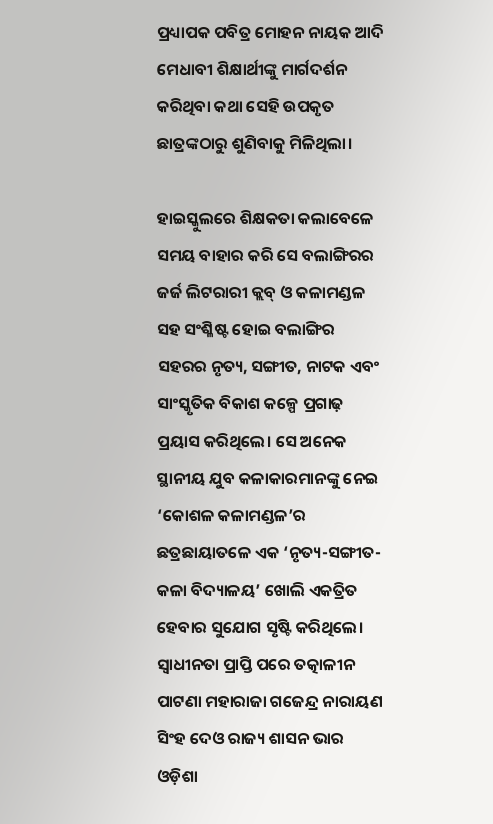ପ୍ରଧ୍ୟାପକ ପବିତ୍ର ମୋହନ ନାୟକ ଆଦି ମେଧାବୀ ଶିକ୍ଷାର୍ଥୀଙ୍କୁ ମାର୍ଗଦର୍ଶନ କରିଥିବା କଥା ସେହି ଉପକୃତ ଛାତ୍ରଙ୍କଠାରୁ ଶୁଣିବାକୁ ମିଳିଥିଲା।

ହାଇସ୍କୁଲରେ ଶିକ୍ଷକତା କଲାବେଳେ ସମୟ ବାହାର କରି ସେ ବଲାଙ୍ଗିରର ଜର୍ଜ ଲିଟରାରୀ କ୍ଲବ୍‌‌ ଓ କଳାମଣ୍ଡଳ ସହ ସଂଶ୍ଳିଷ୍ଟ ହୋଇ ବଲାଙ୍ଗିର ସହରର ନୃତ୍ୟ, ସଙ୍ଗୀତ, ନାଟକ ଏବଂ ସାଂସ୍କୃତିକ ବିକାଶ କଳ୍ପେ ପ୍ରଗାଢ଼ ପ୍ରୟାସ କରିଥିଲେ। ସେ ଅନେକ ସ୍ଥାନୀୟ ଯୁବ କଳାକାରମାନଙ୍କୁ ନେଇ ‘କୋଶଳ କଳାମଣ୍ଡଳ’ର ଛତ୍ରଛାୟାତଳେ ଏକ ‘ନୃତ୍ୟ-ସଙ୍ଗୀତ-କଳା ବିଦ୍ୟାଳୟ’ ଖୋଲି ଏକତ୍ରିତ ହେବାର ସୁଯୋଗ ସୃଷ୍ଟି କରିଥିଲେ। ସ୍ୱାଧୀନତା ପ୍ରାପ୍ତି ପରେ ତତ୍କାଳୀନ ପାଟଣା ମହାରାଜା ଗଜେନ୍ଦ୍ର ନାରାୟଣ ସିଂହ ଦେଓ ରାଜ୍ୟ ଶାସନ ଭାର ଓଡ଼ିଶା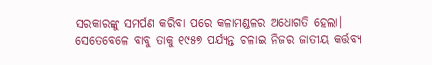ସରକାରଙ୍କୁ ସମର୍ପଣ କରିବା ପରେ କଳାମଣ୍ଡଳର ଅଧୋଗତି ହେଲା। ସେତେବେଳେ ବାବୁ ତାକୁ ୧୯୫୭ ପର୍ଯ୍ୟନ୍ତ ଚଳାଇ ନିଜର ଜାତୀୟ କର୍ତ୍ତବ୍ୟ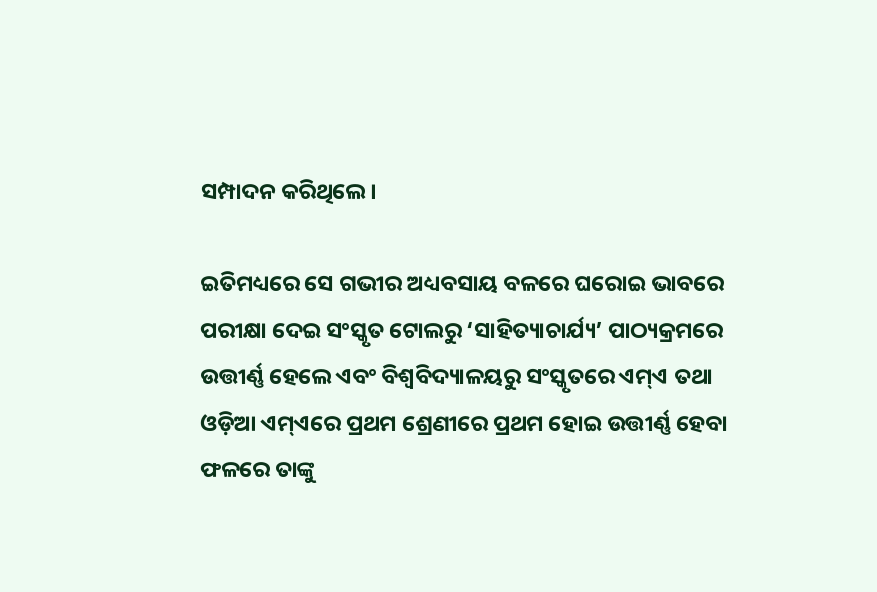ସମ୍ପାଦନ କରିଥିଲେ।

ଇତିମଧ୍ୟରେ ସେ ଗଭୀର ଅଧ୍ୟବସାୟ ବଳରେ ଘରୋଇ ଭାବରେ ପରୀକ୍ଷା ଦେଇ ସଂସ୍କୃତ ଟୋଲରୁ ‘ସାହିତ୍ୟାଚାର୍ଯ୍ୟ’ ପାଠ୍ୟକ୍ରମରେ ଉତ୍ତୀର୍ଣ୍ଣ ହେଲେ ଏବଂ ବିଶ୍ୱବିଦ୍ୟାଳୟରୁ ସଂସ୍କୃତରେ ଏମ୍‌‌ଏ ତଥା ଓଡ଼ିଆ ଏମ୍‌‌ଏରେ ପ୍ରଥମ ଶ୍ରେଣୀରେ ପ୍ରଥମ ହୋଇ ଉତ୍ତୀର୍ଣ୍ଣ ହେବା ଫଳରେ ତାଙ୍କୁ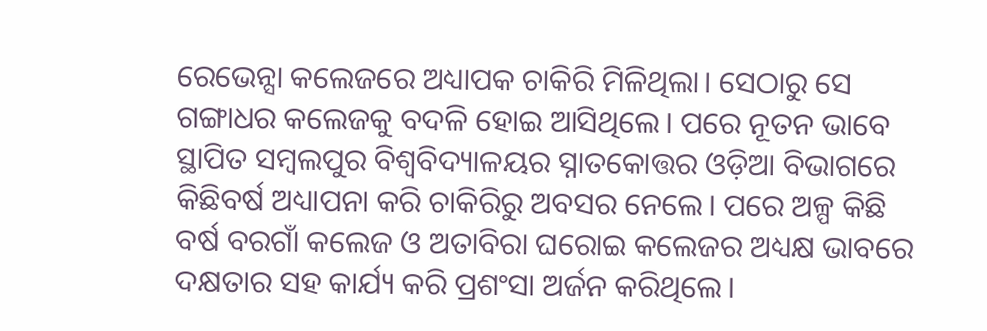ରେଭେନ୍ସା କଲେଜରେ ଅଧ୍ୟାପକ ଚାକିରି ମିଳିଥିଲା। ସେଠାରୁ ସେ ଗଙ୍ଗାଧର କଲେଜକୁ ବଦଳି ହୋଇ ଆସିଥିଲେ। ପରେ ନୂତନ ଭାବେ ସ୍ଥାପିତ ସମ୍ୱଲପୁର ବିଶ୍ୱବିଦ୍ୟାଳୟର ସ୍ନାତକୋତ୍ତର ଓଡ଼ିଆ ବିଭାଗରେ କିଛିବର୍ଷ ଅଧ୍ୟାପନା କରି ଚାକିରିରୁ ଅବସର ନେଲେ। ପରେ ଅଳ୍ପ କିଛି ବର୍ଷ ବରଗାଁ କଲେଜ ଓ ଅତାବିରା ଘରୋଇ କଲେଜର ଅଧ୍ୟକ୍ଷ ଭାବରେ ଦକ୍ଷତାର ସହ କାର୍ଯ୍ୟ କରି ପ୍ରଶଂସା ଅର୍ଜନ କରିଥିଲେ।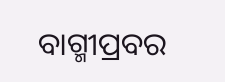ବାଗ୍ମୀପ୍ରବର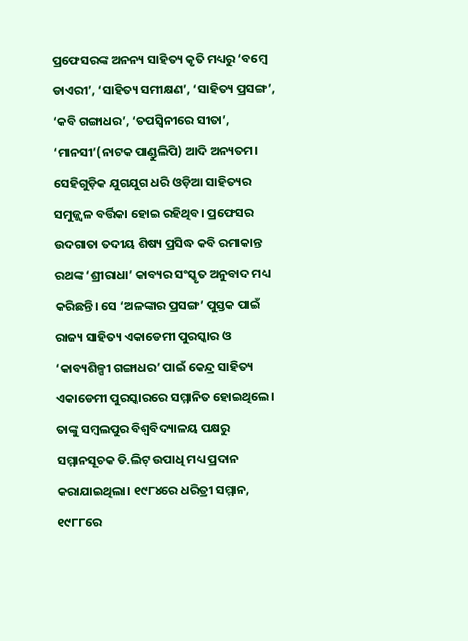ପ୍ରଫେସରଙ୍କ ଅନନ୍ୟ ସାହିତ୍ୟ କୃତି ମଧ୍ୟରୁ ‘ବମ୍ବେ ଡାଏରୀ’, ‘ସାହିତ୍ୟ ସମୀକ୍ଷଣ’, ‘ସାହିତ୍ୟ ପ୍ରସଙ୍ଗ’, ‘କବି ଗଙ୍ଗାଧର’, ‘ତପସ୍ୱିନୀରେ ସୀତା’, ‘ମାନସୀ’(ନାଟକ ପାଣ୍ଡୁଲିପି) ଆଦି ଅନ୍ୟତମ। ସେହିଗୁଡ଼ିକ ଯୁଗଯୁଗ ଧରି ଓଡ଼ିଆ ସାହିତ୍ୟର ସମୁଜ୍ଜ୍ୱଳ ବର୍ତ୍ତିକା ହୋଇ ରହିଥିବ। ପ୍ରଫେସର ଉଦଗାତା ତଦୀୟ ଶିଷ୍ୟ ପ୍ରସିଦ୍ଧ କବି ରମାକାନ୍ତ ରଥଙ୍କ ‘ଶ୍ରୀରାଧା’ କାବ୍ୟର ସଂସ୍କୃତ ଅନୁବାଦ ମଧ୍ୟ କରିଛନ୍ତି। ସେ ‘ଅଳଙ୍କାର ପ୍ରସଙ୍ଗ’ ପୁସ୍ତକ ପାଇଁ ରାଜ୍ୟ ସାହିତ୍ୟ ଏକାଡେମୀ ପୁରସ୍କାର ଓ ‘କାବ୍ୟଶିଳ୍ପୀ ଗଙ୍ଗାଧର’ ପାଇଁ କେନ୍ଦ୍ର ସାହିତ୍ୟ ଏକାଡେମୀ ପୁରସ୍କାରରେ ସମ୍ମାନିତ ହୋଇଥିଲେ। ତାଙ୍କୁ ସମ୍ୱଲପୁର ବିଶ୍ୱବିଦ୍ୟାଳୟ ପକ୍ଷରୁ ସମ୍ମାନସୂଚକ ଡି.ଲିଟ୍‌‌ ଉପାଧି ମଧ୍ୟ ପ୍ରଦାନ କରାଯାଇଥିଲା। ୧୯୮୪ରେ ଧରିତ୍ରୀ ସମ୍ମାନ, ୧୯୮୮ରେ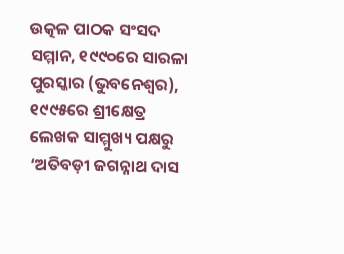ଉତ୍କଳ ପାଠକ ସଂସଦ ସମ୍ମାନ, ୧୯୯୦ରେ ସାରଳା ପୁରସ୍କାର (ଭୁବନେଶ୍ୱର), ୧୯୯୫ରେ ଶ୍ରୀକ୍ଷେତ୍ର ଲେଖକ ସାମ୍ମୁଖ୍ୟ ପକ୍ଷରୁ ‘ଅତିବଡ଼ୀ ଜଗନ୍ନାଥ ଦାସ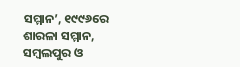ସମ୍ମାନ’, ୧୯୯୬ରେ ଶାରଳା ସମ୍ମାନ, ସମ୍ବଲପୁର ଓ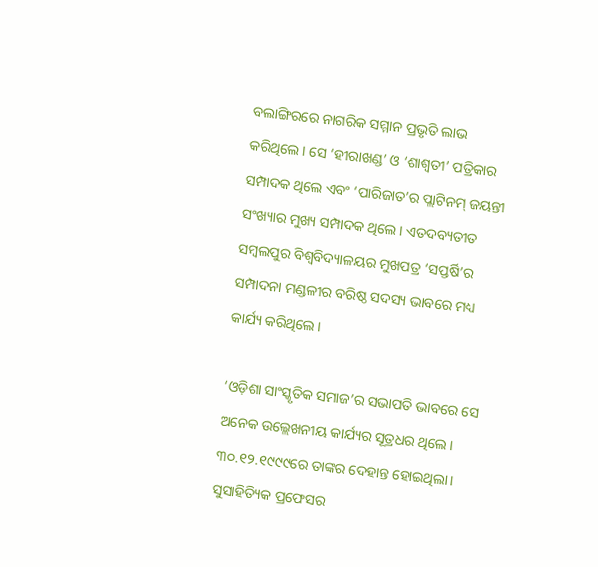ବଲାଙ୍ଗିରରେ ନାଗରିକ ସମ୍ମାନ ପ୍ରଭୃତି ଲାଭ କରିଥିଲେ। ସେ ‘ହୀରାଖଣ୍ଡ’ ଓ ‘ଶାଶ୍ୱତୀ’ ପତ୍ରିକାର ସମ୍ପାଦକ ଥିଲେ ଏବଂ ‘ପାରିଜାତ’ର ପ୍ଲାଟିନମ୍‌‌ ଜୟନ୍ତୀ ସଂଖ୍ୟାର ମୁଖ୍ୟ ସମ୍ପାଦକ ଥିଲେ। ଏତଦବ୍ୟତୀତ ସମ୍ୱଲପୁର ବିଶ୍ୱବିଦ୍ୟାଳୟର ମୁଖପତ୍ର ‘ସପ୍ତର୍ଷି’ର ସମ୍ପାଦନା ମଣ୍ଡଳୀର ବରିଷ୍ଠ ସଦସ୍ୟ ଭାବରେ ମଧ୍ୟ କାର୍ଯ୍ୟ କରିଥିଲେ।

‘ଓଡ଼ିଶା ସାଂସ୍କୃତିକ ସମାଜ’ର ସଭାପତି ଭାବରେ ସେ ଅନେକ ଉଲ୍ଲେଖନୀୟ କାର୍ଯ୍ୟର ସୂତ୍ରଧର ଥିଲେ। ୩୦.୧୨.୧୯୯୯ରେ ତାଙ୍କର ଦେହାନ୍ତ ହୋଇଥିଲା। ସୁସାହିତ୍ୟିକ ପ୍ରଫେସର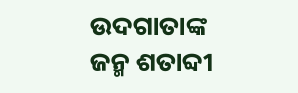ଉଦଗାତାଙ୍କ ଜନ୍ମ ଶତାବ୍ଦୀ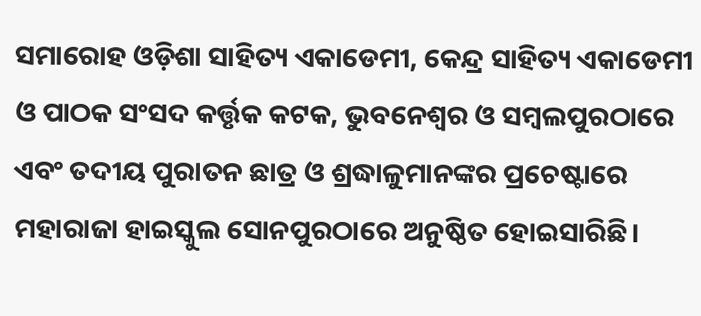ସମାରୋହ ଓଡ଼ିଶା ସାହିତ୍ୟ ଏକାଡେମୀ, କେନ୍ଦ୍ର ସାହିତ୍ୟ ଏକାଡେମୀ ଓ ପାଠକ ସଂସଦ କର୍ତ୍ତୃକ କଟକ, ଭୁବନେଶ୍ୱର ଓ ସମ୍ୱଲପୁରଠାରେ ଏବଂ ତଦୀୟ ପୁରାତନ ଛାତ୍ର ଓ ଶ୍ରଦ୍ଧାଳୁମାନଙ୍କର ପ୍ରଚେଷ୍ଟାରେ ମହାରାଜା ହାଇସ୍କୁଲ ସୋନପୁରଠାରେ ଅନୁଷ୍ଠିତ ହୋଇସାରିଛି।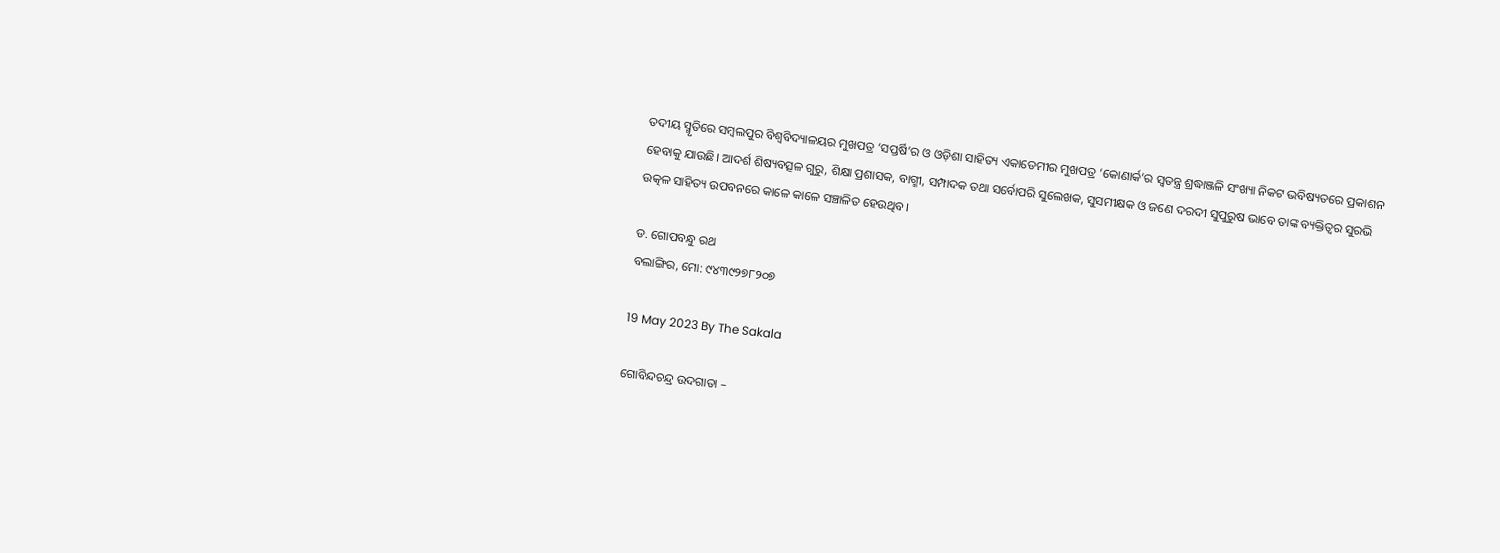ତଦୀୟ ସ୍ମୃତିରେ ସମ୍ୱଲପୁର ବିଶ୍ୱବିଦ୍ୟାଳୟର ମୁଖପତ୍ର ‘ସପ୍ତର୍ଷି’ର ଓ ଓଡ଼ିଶା ସାହିତ୍ୟ ଏକାଡେମୀର ମୁଖପତ୍ର ‘କୋଣାର୍କ’ର ସ୍ୱତନ୍ତ୍ର ଶ୍ରଦ୍ଧାଞ୍ଜଳି ସଂଖ୍ୟା ନିକଟ ଭବିଷ୍ୟତରେ ପ୍ରକାଶନ ହେବାକୁ ଯାଉଛି। ଆଦର୍ଶ ଶିଷ୍ୟବତ୍ସଳ ଗୁରୁ, ଶିକ୍ଷା ପ୍ରଶାସକ, ବାଗ୍ମୀ, ସମ୍ପାଦକ ତଥା ସର୍ବୋପରି ସୁଲେଖକ, ସୁସମୀକ୍ଷକ ଓ ଜଣେ ଦରଦୀ ସୁପୁରୁଷ ଭାବେ ତାଙ୍କ ବ୍ୟକ୍ତିତ୍ୱର ସୁରଭି ଉତ୍କଳ ସାହିତ୍ୟ ଉପବନରେ କାଳେ କାଳେ ସଞ୍ଚାଳିତ ହେଉଥିବ।

ଡ. ଗୋପବନ୍ଧୁ ରଥ
ବଲାଙ୍ଗିର, ମୋ: ୯୪୩୯୨୭୮୨୦୭

19 May 2023 By The Sakala

ଗୋବିନ୍ଦଚନ୍ଦ୍ର ଉଦଗାତା –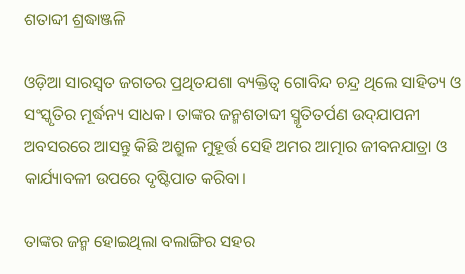ଶତାବ୍ଦୀ ଶ୍ରଦ୍ଧାଞ୍ଜଳି

ଓଡ଼ିଆ ସାରସ୍ୱତ ଜଗତର ପ୍ରଥିତଯଶା ବ୍ୟକ୍ତିତ୍ୱ ଗୋବିନ୍ଦ ଚନ୍ଦ୍ର ଥିଲେ ସାହିତ୍ୟ ଓ ସଂସ୍କୃତିର ମୂର୍ଦ୍ଧନ୍ୟ ସାଧକ। ତାଙ୍କର ଜନ୍ମଶତାବ୍ଦୀ ସ୍ମୃତିତର୍ପଣ ଉଦ୍‌‌ଯାପନୀ ଅବସରରେ ଆସନ୍ତୁ କିଛି ଅଶ୍ରୁଳ ମୁହୂର୍ତ୍ତ ସେହି ଅମର ଆତ୍ମାର ଜୀବନଯାତ୍ରା ଓ କାର୍ଯ୍ୟାବଳୀ ଉପରେ ଦୃଷ୍ଟିପାତ କରିବା।

ତାଙ୍କର ଜନ୍ମ ହୋଇଥିଲା ବଲାଙ୍ଗିର ସହର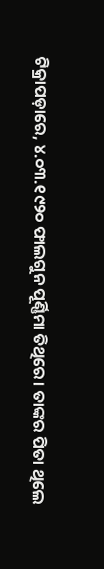ଟିକ୍ରାପଡ଼ାରେ, ୪.୦୩.୧୯୨୦ ଫାଲଗୁନ ପୂର୍ଣ୍ଣିମା ତିଥିରେ। ତାଙ୍କର ପିତା ଥିଲେ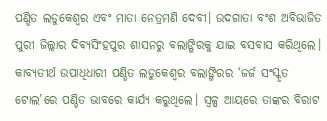ପଣ୍ଡିତ ଲଡୁକେଶ୍ୱର ଏବଂ ମାତା ନେତ୍ରମଣି ଦେବୀ। ଉଦଗାତା ବଂଶ ଅବିଭାଜିତ ପୁରୀ ଜିଲ୍ଲାର ଦିବ୍ୟସିଂହପୁର ଶାସନରୁ ବଲାଙ୍ଗିରକୁ ଯାଇ ବସବାସ କରିଥିଲେ। କାବ୍ୟତୀର୍ଥ ଉପାଧିଧାରୀ ପଣ୍ଡିତ ଲଡୁକେଶ୍ୱର ବଲାଙ୍ଗିରର ‘ଜର୍ଜ ସଂସ୍କୃତ ଟୋଲ’ରେ ପଣ୍ଡିତ ଭାବରେ କାର୍ଯ୍ୟ କରୁଥିଲେ। ସ୍ୱଳ୍ପ ଆୟରେ ତାଙ୍କର ବିରାଟ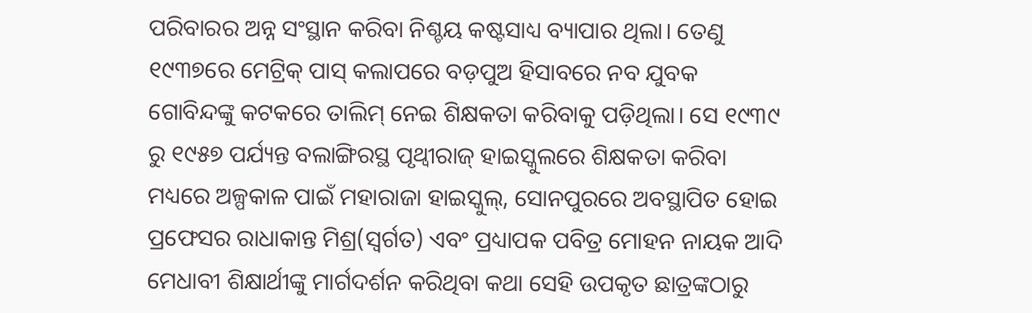ପରିବାରର ଅନ୍ନ ସଂସ୍ଥାନ କରିବା ନିଶ୍ଚୟ କଷ୍ଟସାଧ୍ୟ ବ୍ୟାପାର ଥିଲା। ତେଣୁ ୧୯୩୭ରେ ମେଟ୍ରିକ୍‌‌ ପାସ୍‌‌ କଲାପରେ ବଡ଼ପୁଅ ହିସାବରେ ନବ ଯୁବକ ଗୋବିନ୍ଦଙ୍କୁ କଟକରେ ତାଲିମ୍‌‌ ନେଇ ଶିକ୍ଷକତା କରିବାକୁ ପଡ଼ିଥିଲା। ସେ ୧୯୩୯ ରୁ ୧୯୫୭ ପର୍ଯ୍ୟନ୍ତ ବଲାଙ୍ଗିରସ୍ଥ ପୃଥ୍ୱୀରାଜ୍‌‌ ହାଇସ୍କୁଲରେ ଶିକ୍ଷକତା କରିବା ମଧ୍ୟରେ ଅଳ୍ପକାଳ ପାଇଁ ମହାରାଜା ହାଇସ୍କୁଲ୍‌‌, ସୋନପୁରରେ ଅବସ୍ଥାପିତ ହୋଇ ପ୍ରଫେସର ରାଧାକାନ୍ତ ମିଶ୍ର(ସ୍ୱର୍ଗତ) ଏବଂ ପ୍ରଧ୍ୟାପକ ପବିତ୍ର ମୋହନ ନାୟକ ଆଦି ମେଧାବୀ ଶିକ୍ଷାର୍ଥୀଙ୍କୁ ମାର୍ଗଦର୍ଶନ କରିଥିବା କଥା ସେହି ଉପକୃତ ଛାତ୍ରଙ୍କଠାରୁ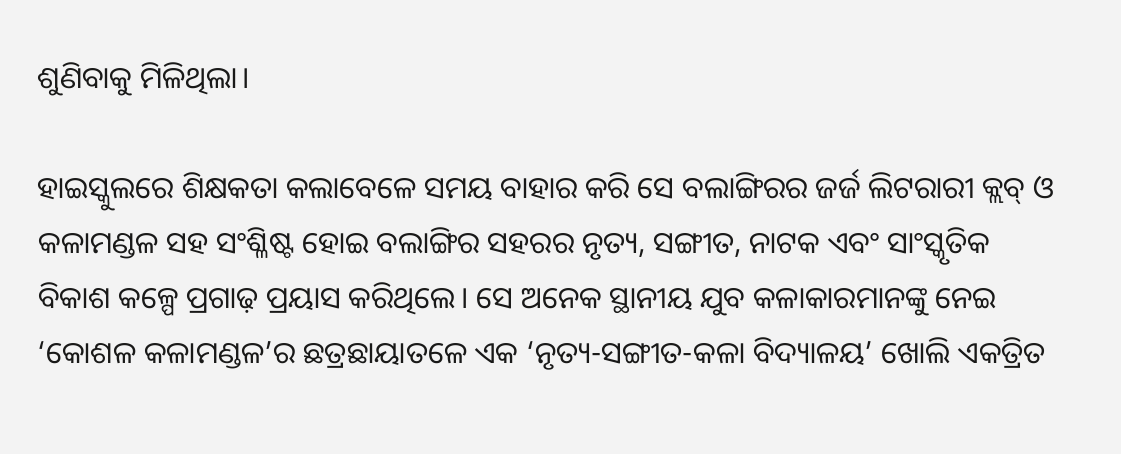ଶୁଣିବାକୁ ମିଳିଥିଲା।

ହାଇସ୍କୁଲରେ ଶିକ୍ଷକତା କଲାବେଳେ ସମୟ ବାହାର କରି ସେ ବଲାଙ୍ଗିରର ଜର୍ଜ ଲିଟରାରୀ କ୍ଲବ୍‌‌ ଓ କଳାମଣ୍ଡଳ ସହ ସଂଶ୍ଳିଷ୍ଟ ହୋଇ ବଲାଙ୍ଗିର ସହରର ନୃତ୍ୟ, ସଙ୍ଗୀତ, ନାଟକ ଏବଂ ସାଂସ୍କୃତିକ ବିକାଶ କଳ୍ପେ ପ୍ରଗାଢ଼ ପ୍ରୟାସ କରିଥିଲେ। ସେ ଅନେକ ସ୍ଥାନୀୟ ଯୁବ କଳାକାରମାନଙ୍କୁ ନେଇ ‘କୋଶଳ କଳାମଣ୍ଡଳ’ର ଛତ୍ରଛାୟାତଳେ ଏକ ‘ନୃତ୍ୟ-ସଙ୍ଗୀତ-କଳା ବିଦ୍ୟାଳୟ’ ଖୋଲି ଏକତ୍ରିତ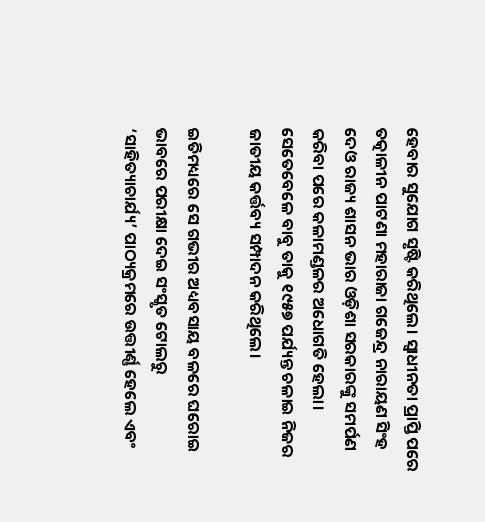ହେବାର ସୁଯୋଗ ସୃଷ୍ଟି କରିଥିଲେ। ସ୍ୱାଧୀନତା ପ୍ରାପ୍ତି ପରେ ତତ୍କାଳୀନ ପାଟଣା ମହାରାଜା ଗଜେନ୍ଦ୍ର ନାରାୟଣ ସିଂହ ଦେଓ ରାଜ୍ୟ ଶାସନ ଭାର ଓଡ଼ିଶା ସରକାରଙ୍କୁ ସମର୍ପଣ କରିବା ପରେ କଳାମଣ୍ଡଳର ଅଧୋଗତି ହେଲା। ସେତେବେଳେ ବାବୁ ତାକୁ ୧୯୫୭ ପର୍ଯ୍ୟନ୍ତ ଚଳାଇ ନିଜର ଜାତୀୟ କର୍ତ୍ତବ୍ୟ ସମ୍ପାଦନ କରିଥିଲେ।

ଇତିମଧ୍ୟରେ ସେ ଗଭୀର ଅଧ୍ୟବସାୟ ବଳରେ ଘରୋଇ ଭାବରେ ପରୀକ୍ଷା ଦେଇ ସଂସ୍କୃତ ଟୋଲରୁ ‘ସାହିତ୍ୟାଚାର୍ଯ୍ୟ’ ପାଠ୍ୟକ୍ରମରେ ଉତ୍ତୀର୍ଣ୍ଣ ହେଲେ ଏବଂ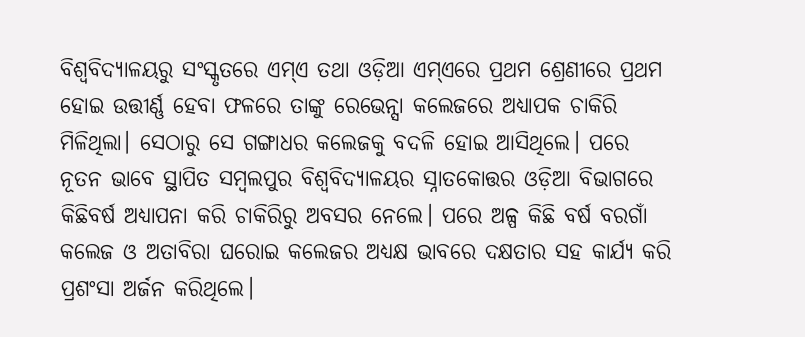ବିଶ୍ୱବିଦ୍ୟାଳୟରୁ ସଂସ୍କୃତରେ ଏମ୍‌‌ଏ ତଥା ଓଡ଼ିଆ ଏମ୍‌‌ଏରେ ପ୍ରଥମ ଶ୍ରେଣୀରେ ପ୍ରଥମ ହୋଇ ଉତ୍ତୀର୍ଣ୍ଣ ହେବା ଫଳରେ ତାଙ୍କୁ ରେଭେନ୍ସା କଲେଜରେ ଅଧ୍ୟାପକ ଚାକିରି ମିଳିଥିଲା। ସେଠାରୁ ସେ ଗଙ୍ଗାଧର କଲେଜକୁ ବଦଳି ହୋଇ ଆସିଥିଲେ। ପରେ ନୂତନ ଭାବେ ସ୍ଥାପିତ ସମ୍ୱଲପୁର ବିଶ୍ୱବିଦ୍ୟାଳୟର ସ୍ନାତକୋତ୍ତର ଓଡ଼ିଆ ବିଭାଗରେ କିଛିବର୍ଷ ଅଧ୍ୟାପନା କରି ଚାକିରିରୁ ଅବସର ନେଲେ। ପରେ ଅଳ୍ପ କିଛି ବର୍ଷ ବରଗାଁ କଲେଜ ଓ ଅତାବିରା ଘରୋଇ କଲେଜର ଅଧ୍ୟକ୍ଷ ଭାବରେ ଦକ୍ଷତାର ସହ କାର୍ଯ୍ୟ କରି ପ୍ରଶଂସା ଅର୍ଜନ କରିଥିଲେ।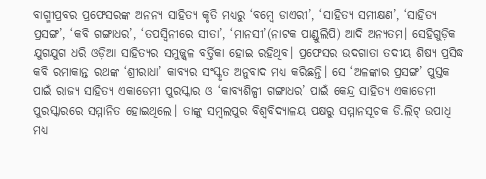ବାଗ୍ମୀପ୍ରବର ପ୍ରଫେସରଙ୍କ ଅନନ୍ୟ ସାହିତ୍ୟ କୃତି ମଧ୍ୟରୁ ‘ବମ୍ବେ ଡାଏରୀ’, ‘ସାହିତ୍ୟ ସମୀକ୍ଷଣ’, ‘ସାହିତ୍ୟ ପ୍ରସଙ୍ଗ’, ‘କବି ଗଙ୍ଗାଧର’, ‘ତପସ୍ୱିନୀରେ ସୀତା’, ‘ମାନସୀ’(ନାଟକ ପାଣ୍ଡୁଲିପି) ଆଦି ଅନ୍ୟତମ। ସେହିଗୁଡ଼ିକ ଯୁଗଯୁଗ ଧରି ଓଡ଼ିଆ ସାହିତ୍ୟର ସମୁଜ୍ଜ୍ୱଳ ବର୍ତ୍ତିକା ହୋଇ ରହିଥିବ। ପ୍ରଫେସର ଉଦଗାତା ତଦୀୟ ଶିଷ୍ୟ ପ୍ରସିଦ୍ଧ କବି ରମାକାନ୍ତ ରଥଙ୍କ ‘ଶ୍ରୀରାଧା’ କାବ୍ୟର ସଂସ୍କୃତ ଅନୁବାଦ ମଧ୍ୟ କରିଛନ୍ତି। ସେ ‘ଅଳଙ୍କାର ପ୍ରସଙ୍ଗ’ ପୁସ୍ତକ ପାଇଁ ରାଜ୍ୟ ସାହିତ୍ୟ ଏକାଡେମୀ ପୁରସ୍କାର ଓ ‘କାବ୍ୟଶିଳ୍ପୀ ଗଙ୍ଗାଧର’ ପାଇଁ କେନ୍ଦ୍ର ସାହିତ୍ୟ ଏକାଡେମୀ ପୁରସ୍କାରରେ ସମ୍ମାନିତ ହୋଇଥିଲେ। ତାଙ୍କୁ ସମ୍ୱଲପୁର ବିଶ୍ୱବିଦ୍ୟାଳୟ ପକ୍ଷରୁ ସମ୍ମାନସୂଚକ ଡି.ଲିଟ୍‌‌ ଉପାଧି ମଧ୍ୟ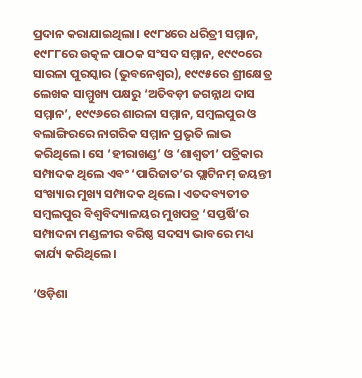ପ୍ରଦାନ କରାଯାଇଥିଲା। ୧୯୮୪ରେ ଧରିତ୍ରୀ ସମ୍ମାନ, ୧୯୮୮ରେ ଉତ୍କଳ ପାଠକ ସଂସଦ ସମ୍ମାନ, ୧୯୯୦ରେ ସାରଳା ପୁରସ୍କାର (ଭୁବନେଶ୍ୱର), ୧୯୯୫ରେ ଶ୍ରୀକ୍ଷେତ୍ର ଲେଖକ ସାମ୍ମୁଖ୍ୟ ପକ୍ଷରୁ ‘ଅତିବଡ଼ୀ ଜଗନ୍ନାଥ ଦାସ ସମ୍ମାନ’, ୧୯୯୬ରେ ଶାରଳା ସମ୍ମାନ, ସମ୍ବଲପୁର ଓ ବଲାଙ୍ଗିରରେ ନାଗରିକ ସମ୍ମାନ ପ୍ରଭୃତି ଲାଭ କରିଥିଲେ। ସେ ‘ହୀରାଖଣ୍ଡ’ ଓ ‘ଶାଶ୍ୱତୀ’ ପତ୍ରିକାର ସମ୍ପାଦକ ଥିଲେ ଏବଂ ‘ପାରିଜାତ’ର ପ୍ଲାଟିନମ୍‌‌ ଜୟନ୍ତୀ ସଂଖ୍ୟାର ମୁଖ୍ୟ ସମ୍ପାଦକ ଥିଲେ। ଏତଦବ୍ୟତୀତ ସମ୍ୱଲପୁର ବିଶ୍ୱବିଦ୍ୟାଳୟର ମୁଖପତ୍ର ‘ସପ୍ତର୍ଷି’ର ସମ୍ପାଦନା ମଣ୍ଡଳୀର ବରିଷ୍ଠ ସଦସ୍ୟ ଭାବରେ ମଧ୍ୟ କାର୍ଯ୍ୟ କରିଥିଲେ।

‘ଓଡ଼ିଶା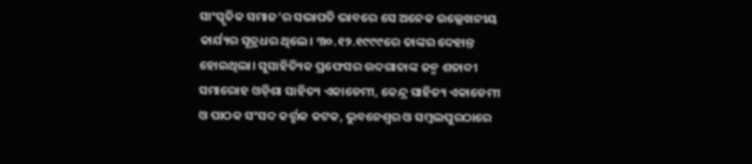ସାଂସ୍କୃତିକ ସମାଜ’ର ସଭାପତି ଭାବରେ ସେ ଅନେକ ଉଲ୍ଲେଖନୀୟ କାର୍ଯ୍ୟର ସୂତ୍ରଧର ଥିଲେ। ୩୦.୧୨.୧୯୯୯ରେ ତାଙ୍କର ଦେହାନ୍ତ ହୋଇଥିଲା। ସୁସାହିତ୍ୟିକ ପ୍ରଫେସର ଉଦଗାତାଙ୍କ ଜନ୍ମ ଶତାବ୍ଦୀ ସମାରୋହ ଓଡ଼ିଶା ସାହିତ୍ୟ ଏକାଡେମୀ, କେନ୍ଦ୍ର ସାହିତ୍ୟ ଏକାଡେମୀ ଓ ପାଠକ ସଂସଦ କର୍ତ୍ତୃକ କଟକ, ଭୁବନେଶ୍ୱର ଓ ସମ୍ୱଲପୁରଠାରେ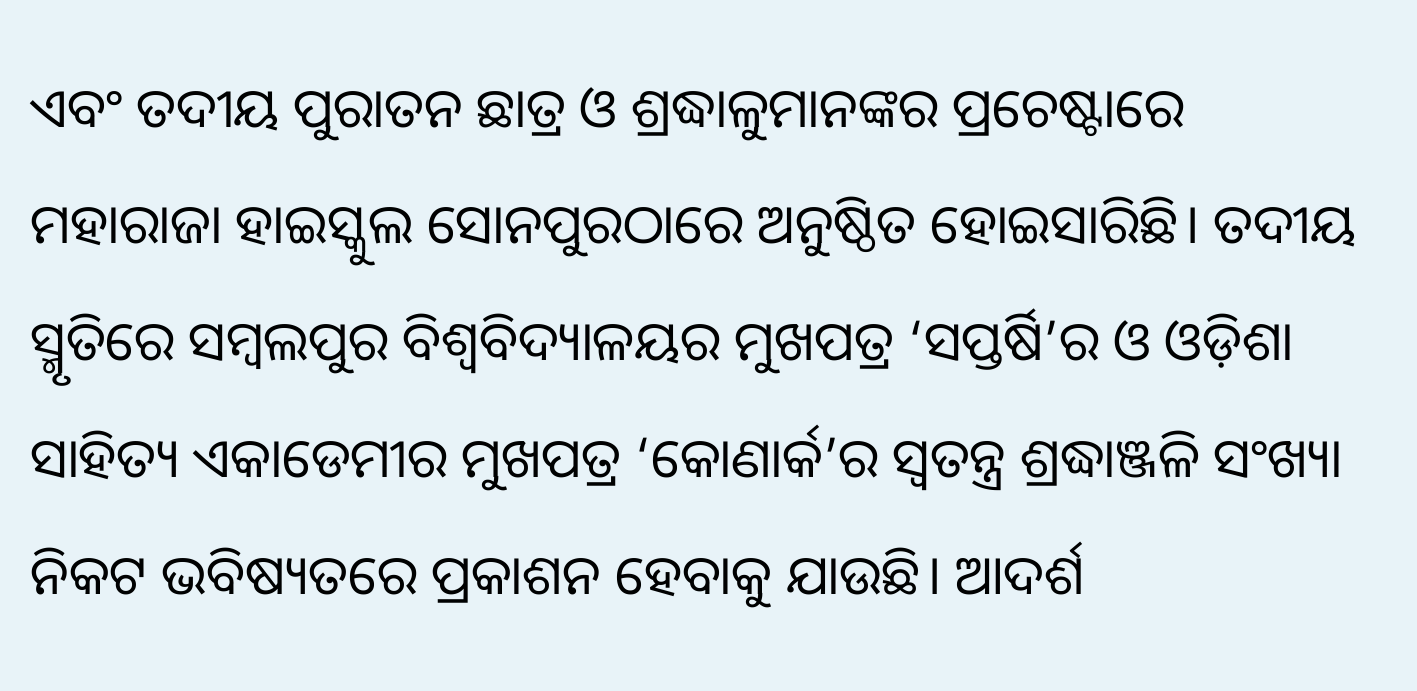ଏବଂ ତଦୀୟ ପୁରାତନ ଛାତ୍ର ଓ ଶ୍ରଦ୍ଧାଳୁମାନଙ୍କର ପ୍ରଚେଷ୍ଟାରେ ମହାରାଜା ହାଇସ୍କୁଲ ସୋନପୁରଠାରେ ଅନୁଷ୍ଠିତ ହୋଇସାରିଛି। ତଦୀୟ ସ୍ମୃତିରେ ସମ୍ୱଲପୁର ବିଶ୍ୱବିଦ୍ୟାଳୟର ମୁଖପତ୍ର ‘ସପ୍ତର୍ଷି’ର ଓ ଓଡ଼ିଶା ସାହିତ୍ୟ ଏକାଡେମୀର ମୁଖପତ୍ର ‘କୋଣାର୍କ’ର ସ୍ୱତନ୍ତ୍ର ଶ୍ରଦ୍ଧାଞ୍ଜଳି ସଂଖ୍ୟା ନିକଟ ଭବିଷ୍ୟତରେ ପ୍ରକାଶନ ହେବାକୁ ଯାଉଛି। ଆଦର୍ଶ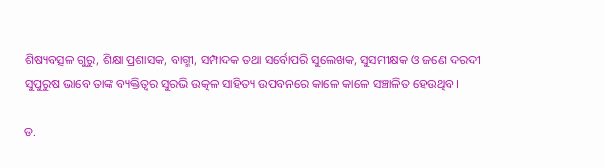ଶିଷ୍ୟବତ୍ସଳ ଗୁରୁ, ଶିକ୍ଷା ପ୍ରଶାସକ, ବାଗ୍ମୀ, ସମ୍ପାଦକ ତଥା ସର୍ବୋପରି ସୁଲେଖକ, ସୁସମୀକ୍ଷକ ଓ ଜଣେ ଦରଦୀ ସୁପୁରୁଷ ଭାବେ ତାଙ୍କ ବ୍ୟକ୍ତିତ୍ୱର ସୁରଭି ଉତ୍କଳ ସାହିତ୍ୟ ଉପବନରେ କାଳେ କାଳେ ସଞ୍ଚାଳିତ ହେଉଥିବ।

ଡ.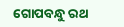ଗୋପବନ୍ଧୁ ରଥ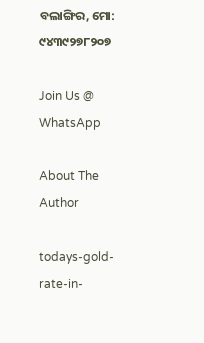ବଲାଙ୍ଗିର, ମୋ: ୯୪୩୯୨୭୮୨୦୭

Join Us @ WhatsApp

About The Author

todays-gold-rate-in-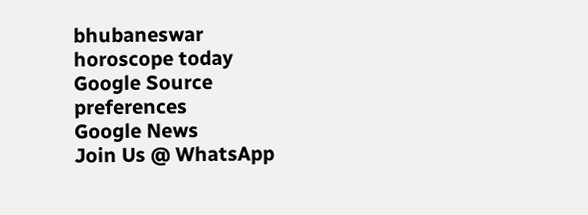bhubaneswar
horoscope today
Google Source preferences
Google News
Join Us @ WhatsApp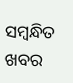ସମ୍ବନ୍ଧିତ ଖବର